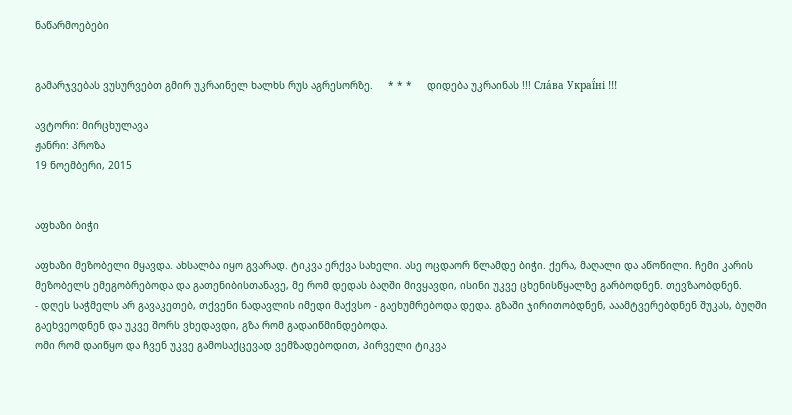ნაწარმოებები


გამარჯვებას ვუსურვებთ გმირ უკრაინელ ხალხს რუს აგრესორზე.     * * *     დიდება უკრაინას !!! Сла́ва Украї́ні !!!

ავტორი: მირცხულავა
ჟანრი: პროზა
19 ნოემბერი, 2015


აფხაზი ბიჭი

აფხაზი მეზობელი მყავდა. ახსალბა იყო გვარად. ტიკვა ერქვა სახელი. ასე ოცდაორ წლამდე ბიჭი. ქერა, მაღალი და აწოწილი. ჩემი კარის მეზობელს ემეგობრებოდა და გათენიბისთანავე, მე რომ დედას ბაღში მივყავდი, ისინი უკვე ცხენისწყალზე გარბოდნენ. თევზაობდნენ.
- დღეს საჭმელს არ გავაკეთებ, თქვენი ნადავლის იმედი მაქვსო - გაეხუმრებოდა დედა. გზაში ჯირითობდნენ, ააამტვერებდნენ შუკას, ბუღში გაეხვეოდნენ და უკვე შორს ვხედავდი, გზა რომ გადაიწმინდებოდა.
ომი რომ დაიწყო და ჩვენ უკვე გამოსაქცევად ვემზადებოდით, პირველი ტიკვა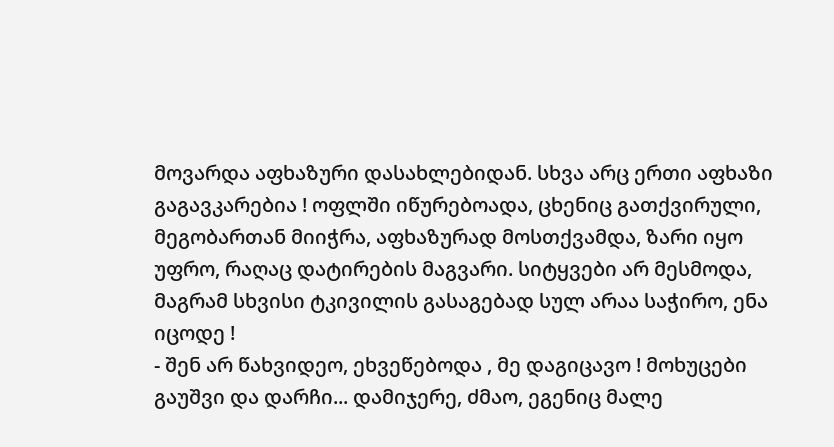მოვარდა აფხაზური დასახლებიდან. სხვა არც ერთი აფხაზი გაგავკარებია ! ოფლში იწურებოადა, ცხენიც გათქვირული, მეგობართან მიიჭრა, აფხაზურად მოსთქვამდა, ზარი იყო უფრო, რაღაც დატირების მაგვარი. სიტყვები არ მესმოდა, მაგრამ სხვისი ტკივილის გასაგებად სულ არაა საჭირო, ენა იცოდე !
- შენ არ წახვიდეო, ეხვეწებოდა , მე დაგიცავო ! მოხუცები გაუშვი და დარჩი... დამიჯერე, ძმაო, ეგენიც მალე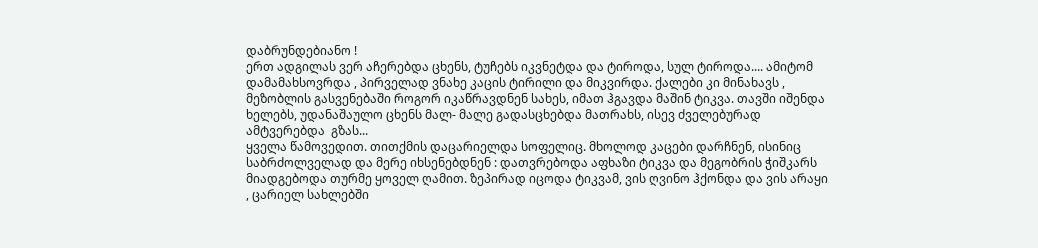დაბრუნდებიანო !
ერთ ადგილას ვერ აჩერებდა ცხენს, ტუჩებს იკვნეტდა და ტიროდა, სულ ტიროდა.... ამიტომ დამამახსოვრდა , პირველად ვნახე კაცის ტირილი და მიკვირდა. ქალები კი მინახავს , მეზობლის გასვენებაში როგორ იკაწრავდნენ სახეს, იმათ ჰგავდა მაშინ ტიკვა. თავში იშენდა ხელებს, უდანაშაულო ცხენს მალ- მალე გადასცხებდა მათრახს, ისევ ძველებურად ამტვერებდა  გზას...
ყველა წამოვედით. თითქმის დაცარიელდა სოფელიც. მხოლოდ კაცები დარჩნენ, ისინიც საბრძოლველად და მერე იხსენებდნენ : დათვრებოდა აფხაზი ტიკვა და მეგობრის ჭიშკარს მიადგებოდა თურმე ყოველ ღამით. ზეპირად იცოდა ტიკვამ, ვის ღვინო ჰქონდა და ვის არაყი , ცარიელ სახლებში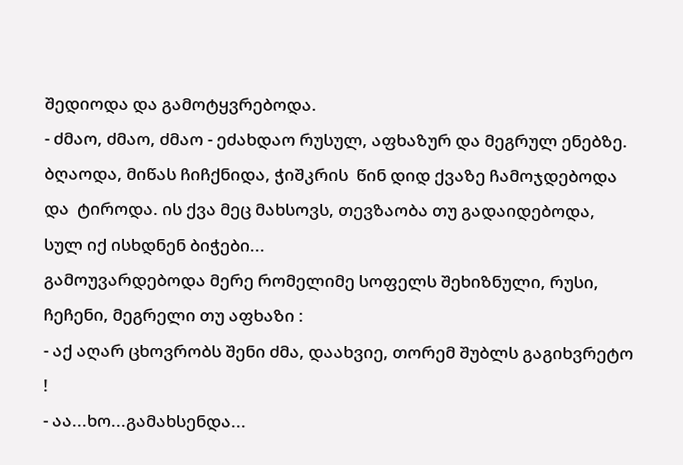შედიოდა და გამოტყვრებოდა.
- ძმაო, ძმაო, ძმაო - ეძახდაო რუსულ, აფხაზურ და მეგრულ ენებზე.  ბღაოდა, მიწას ჩიჩქნიდა, ჭიშკრის  წინ დიდ ქვაზე ჩამოჯდებოდა და  ტიროდა. ის ქვა მეც მახსოვს, თევზაობა თუ გადაიდებოდა, სულ იქ ისხდნენ ბიჭები...
გამოუვარდებოდა მერე რომელიმე სოფელს შეხიზნული, რუსი, ჩეჩენი, მეგრელი თუ აფხაზი :
- აქ აღარ ცხოვრობს შენი ძმა, დაახვიე, თორემ შუბლს გაგიხვრეტო !
- აა...ხო...გამახსენდა...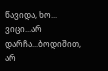წავიდა, ხო... ვიცი...არ დარჩა...ბოდიშით, არ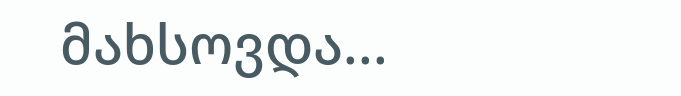მახსოვდა...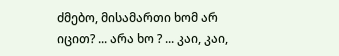ძმებო, მისამართი ხომ არ იცით? ... არა ხო ? ... კაი, კაი,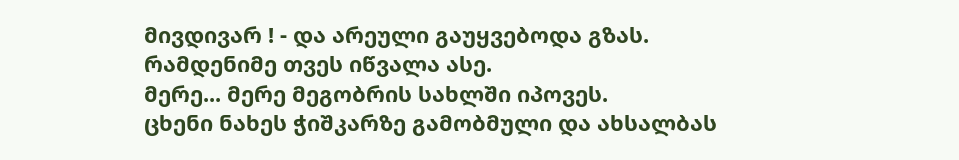მივდივარ ! - და არეული გაუყვებოდა გზას.
რამდენიმე თვეს იწვალა ასე.
მერე... მერე მეგობრის სახლში იპოვეს.
ცხენი ნახეს ჭიშკარზე გამობმული და ახსალბას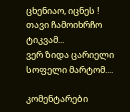ცხენიაო, იცნეს !
თავი ჩამოიხრჩო ტიკვამ...
ვერ ზიდა ცარიელი სოფელი მარტომ....

კომენტარები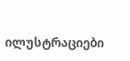ილუსტრაციები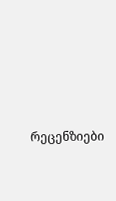რეცენზიები